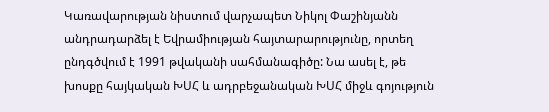Կառավարության նիստում վարչապետ Նիկոլ Փաշինյանն անդրադարձել է Եվրամիության հայտարարությունը, որտեղ ընդգծվում է 1991 թվականի սահմանագիծը: Նա ասել է, թե խոսքը հայկական ԽՍՀ և ադրբեջանական ԽՍՀ միջև գոյություն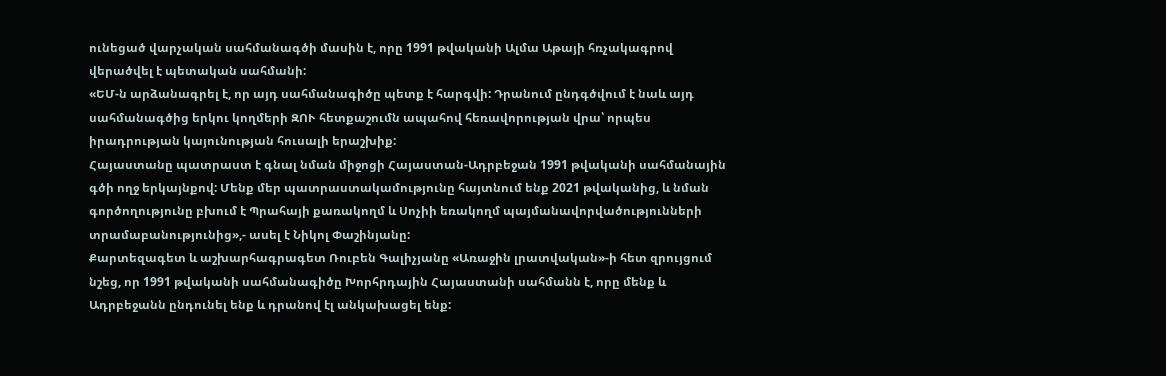ունեցած վարչական սահմանագծի մասին է, որը 1991 թվականի Ալմա Աթայի հռչակագրով վերածվել է պետական սահմանի:
«ԵՄ-ն արձանագրել է, որ այդ սահմանագիծը պետք է հարգվի: Դրանում ընդգծվում է նաև այդ սահմանագծից երկու կողմերի ԶՈՒ հետքաշումն ապահով հեռավորության վրա՝ որպես իրադրության կայունության հուսալի երաշխիք:
Հայաստանը պատրաստ է գնալ նման միջոցի Հայաստան-Ադրբեջան 1991 թվականի սահմանային գծի ողջ երկայնքով: Մենք մեր պատրաստակամությունը հայտնում ենք 2021 թվականից, և նման գործողությունը բխում է Պրահայի քառակողմ և Սոչիի եռակողմ պայմանավորվածությունների տրամաբանությունից»,- ասել է Նիկոլ Փաշինյանը:
Քարտեզագետ և աշխարհագրագետ Ռուբեն Գալիչյանը «Առաջին լրատվական»-ի հետ զրույցում նշեց, որ 1991 թվականի սահմանագիծը Խորհրդային Հայաստանի սահմանն է, որը մենք և Ադրբեջանն ընդունել ենք և դրանով էլ անկախացել ենք: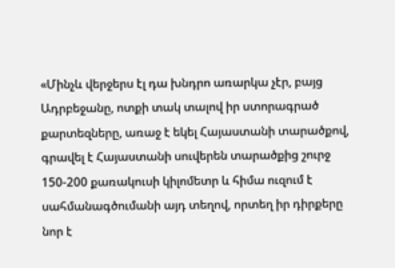«Մինչև վերջերս էլ դա խնդրո առարկա չէր, բայց Ադրբեջանը, ոտքի տակ տալով իր ստորագրած քարտեզները, առաջ է եկել Հայաստանի տարածքով, գրավել է Հայաստանի սուվերեն տարածքից շուրջ 150-200 քառակուսի կիլոմետր և հիմա ուզում է սահմանագծումանի այդ տեղով, որտեղ իր դիրքերը նոր է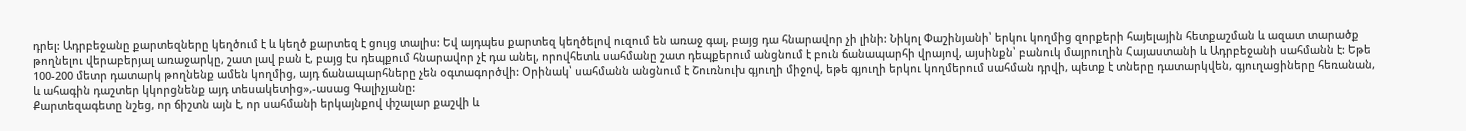դրել: Ադրբեջանը քարտեզները կեղծում է և կեղծ քարտեզ է ցույց տալիս: Եվ այդպես քարտեզ կեղծելով ուզում են առաջ գալ, բայց դա հնարավոր չի լինի: Նիկոլ Փաշինյանի՝ երկու կողմից զորքերի հայելային հետքաշման և ազատ տարածք թողնելու վերաբերյալ առաջարկը, շատ լավ բան է, բայց էս դեպքում հնարավոր չէ դա անել, որովհետև սահմանը շատ դեպքերում անցնում է բուն ճանապարհի վրայով, այսինքն՝ բանուկ մայրուղին Հայաստանի և Ադրբեջանի սահմանն է: Եթե 100-200 մետր դատարկ թողնենք ամեն կողմից, այդ ճանապարհները չեն օգտագործվի: Օրինակ՝ սահմանն անցնում է Շուռնուխ գյուղի միջով, եթե գյուղի երկու կողմերում սահման դրվի, պետք է տները դատարկվեն, գյուղացիները հեռանան, և ահագին դաշտեր կկորցնենք այդ տեսակետից»,-ասաց Գալիչյանը:
Քարտեզագետը նշեց, որ ճիշտն այն է, որ սահմանի երկայնքով փշալար քաշվի և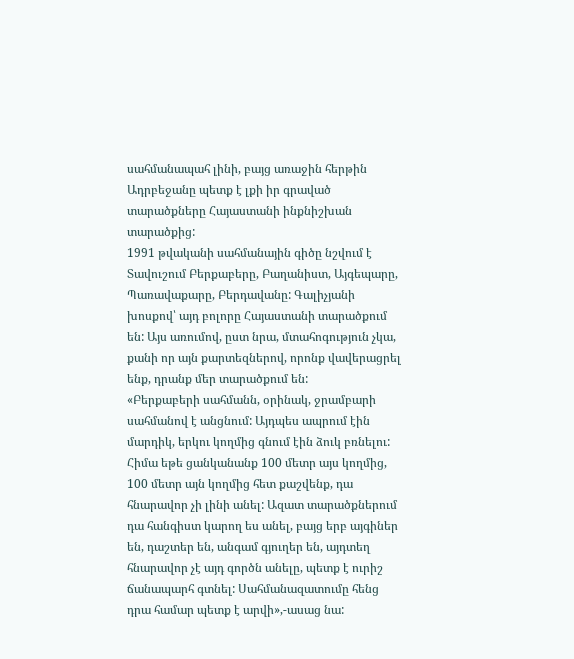սահմանապահ լինի, բայց առաջին հերթին Ադրբեջանը պետք է լքի իր գրաված տարածքները Հայաստանի ինքնիշխան տարածքից:
1991 թվականի սահմանային գիծը նշվում է Տավուշում Բերքաբերը, Բաղանիստ, Այգեպարը, Պառավաքարը, Բերդավանը: Գալիչյանի խոսքով՝ այդ բոլորը Հայաստանի տարածքում են: Այս առումով, ըստ նրա, մտահոգություն չկա, քանի որ այն քարտեզներով, որոնք վավերացրել ենք, դրանք մեր տարածքում են:
«Բերքաբերի սահմանն, օրինակ, ջրամբարի սահմանով է անցնում: Այդպես ապրում էին մարդիկ, երկու կողմից գնում էին ձուկ բռնելու: Հիմա եթե ցանկանանք 100 մետր այս կողմից, 100 մետր այն կողմից հետ քաշվենք, դա հնարավոր չի լինի անել: Ազատ տարածքներում դա հանգիստ կարող ես անել, բայց երբ այգիներ են, դաշտեր են, անգամ գյուղեր են, այդտեղ հնարավոր չէ այդ գործն անելը, պետք է ուրիշ ճանապարհ գտնել: Սահմանազատումը հենց դրա համար պետք է արվի»,-ասաց նա: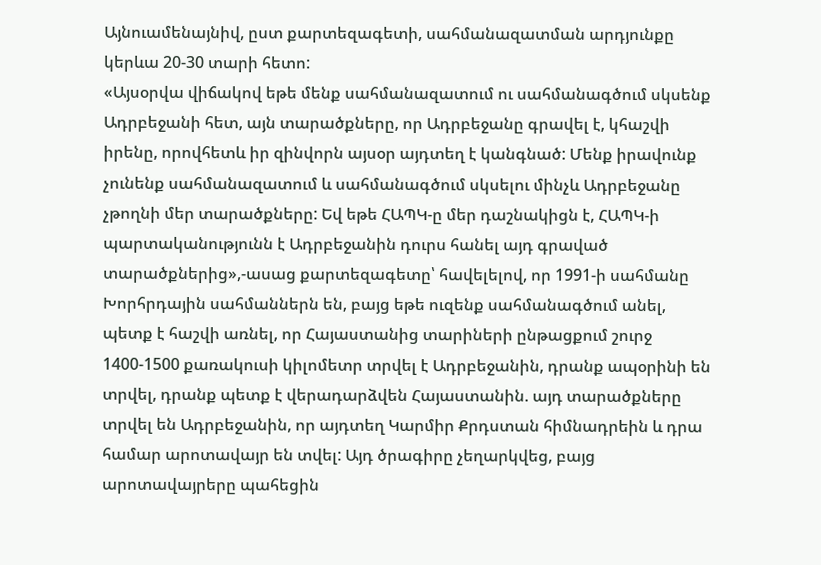Այնուամենայնիվ, ըստ քարտեզագետի, սահմանազատման արդյունքը կերևա 20-30 տարի հետո:
«Այսօրվա վիճակով եթե մենք սահմանազատում ու սահմանագծում սկսենք Ադրբեջանի հետ, այն տարածքները, որ Ադրբեջանը գրավել է, կհաշվի իրենը, որովհետև իր զինվորն այսօր այդտեղ է կանգնած: Մենք իրավունք չունենք սահմանազատում և սահմանագծում սկսելու մինչև Ադրբեջանը չթողնի մեր տարածքները: Եվ եթե ՀԱՊԿ-ը մեր դաշնակիցն է, ՀԱՊԿ-ի պարտականությունն է Ադրբեջանին դուրս հանել այդ գրաված տարածքներից»,-ասաց քարտեզագետը՝ հավելելով, որ 1991-ի սահմանը Խորհրդային սահմաններն են, բայց եթե ուզենք սահմանագծում անել, պետք է հաշվի առնել, որ Հայաստանից տարիների ընթացքում շուրջ 1400-1500 քառակուսի կիլոմետր տրվել է Ադրբեջանին, դրանք ապօրինի են տրվել, դրանք պետք է վերադարձվեն Հայաստանին. այդ տարածքները տրվել են Ադրբեջանին, որ այդտեղ Կարմիր Քրդստան հիմնադրեին և դրա համար արոտավայր են տվել: Այդ ծրագիրը չեղարկվեց, բայց արոտավայրերը պահեցին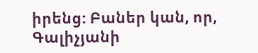իրենց: Բաներ կան, որ, Գալիչյանի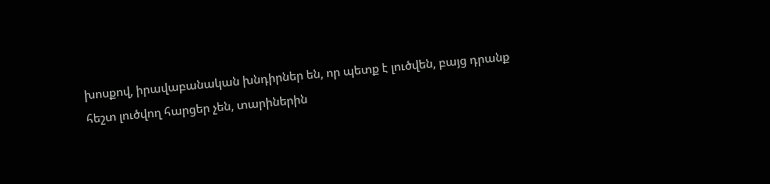խոսքով, իրավաբանական խնդիրներ են, որ պետք է լուծվեն, բայց դրանք հեշտ լուծվող հարցեր չեն, տարիներին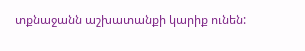տքնաջանն աշխատանքի կարիք ունեն: